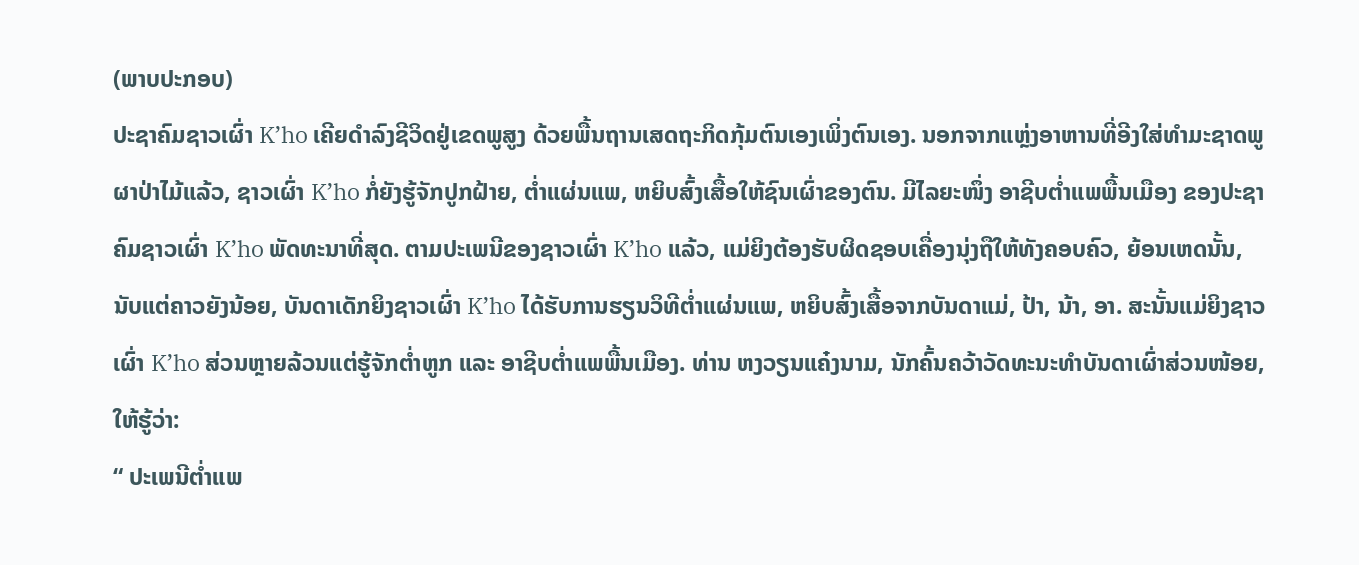(ພາບປະກອບ)
ປະຊາຄົມຊາວເຜົ່າ K’ho ເຄີຍດຳລົງຊີວິດຢູ່ເຂດພູສູງ ດ້ວຍພື້ນຖານເສດຖະກິດກຸ້ມຕົນເອງເພິ່ງຕົນເອງ. ນອກຈາກແຫຼ່ງອາຫານທີ່ອີງໃສ່ທຳມະຊາດພູຜາປ່າໄມ້ແລ້ວ, ຊາວເຜົ່າ K’ho ກໍ່ຍັງຮູ້ຈັກປູກຝ້າຍ, ຕໍ່າແຜ່ນແພ, ຫຍິບສົ້ງເສື້ອໃຫ້ຊົນເຜົ່າຂອງຕົນ. ມີໄລຍະໜຶ່ງ ອາຊີບຕໍ່າແພພື້ນເມືອງ ຂອງປະຊາຄົມຊາວເຜົ່າ K’ho ພັດທະນາທີ່ສຸດ. ຕາມປະເພນີຂອງຊາວເຜົ່າ K’ho ແລ້ວ, ແມ່ຍິງຕ້ອງຮັບຜິດຊອບເຄື່ອງນຸ່ງຖືໃຫ້ທັງຄອບຄົວ, ຍ້ອນເຫດນັ້ນ, ນັບແຕ່ຄາວຍັງນ້ອຍ, ບັນດາເດັກຍິງຊາວເຜົ່າ K’ho ໄດ້ຮັບການຮຽນວິທີຕໍ່າແຜ່ນແພ, ຫຍິບສົ້ງເສື້ອຈາກບັນດາແມ່, ປ້າ, ນ້າ, ອາ. ສະນັ້ນແມ່ຍິງຊາວເຜົ່າ K’ho ສ່ວນຫຼາຍລ້ວນແຕ່ຮູ້ຈັກຕໍ່າຫູກ ແລະ ອາຊີບຕໍ່າແພພື້ນເມືອງ. ທ່ານ ຫງວຽນແຄ໋ງນາມ, ນັກຄົ້ນຄວ້າວັດທະນະທຳບັນດາເຜົ່າສ່ວນໜ້ອຍ, ໃຫ້ຮູ້ວ່າ:
“ ປະເພນີຕໍ່າແພ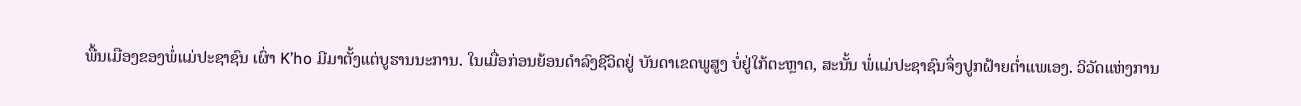ພື້ນເມືອງຂອງພໍ່ແມ່ປະຊາຊົນ ເຜົ່າ K’ho ມີມາຕັ້ງແຕ່ບູຮານນະການ. ໃນເມື່ອກ່ອນຍ້ອນດຳລົງຊີວິດຢູ່ ບັນດາເຂດພູສູງ ບໍ່ຢູ່ໃກ້ຕະຫຼາດ, ສະນັ້ນ ພໍ່ແມ່ປະຊາຊົນຈຶ່ງປູກຝ້າຍຕໍ່າແພເອງ. ວິວັດແຫ່ງການ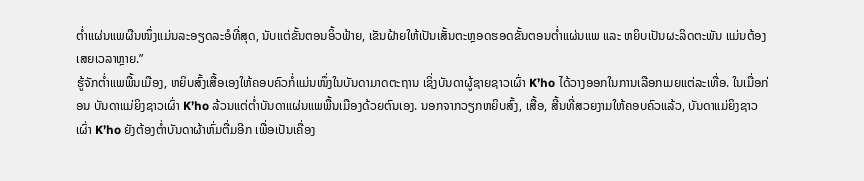ຕໍ່າແຜ່ນແພຜືນໜຶ່ງແມ່ນລະອຽດລະອໍທີ່ສຸດ, ນັບແຕ່ຂັ້ນຕອນອິ້ວຟ້າຍ, ເຂັນຝ້າຍໃຫ້ເປັນເສັ້ນຕະຫຼອດຮອດຂັ້ນຕອນຕໍ່າແຜ່ນແພ ແລະ ຫຍິບເປັນຜະລິດຕະພັນ ແມ່ນຕ້ອງເສຍເວລາຫຼາຍ.”
ຮູ້ຈັກຕໍ່າແພພື້ນເມືອງ, ຫຍິບສົ້ງເສື້ອເອງໃຫ້ຄອບຄົວກໍ່ແມ່ນໜຶ່ງໃນບັນດາມາດຕະຖານ ເຊິ່ງບັນດາຜູ້ຊາຍຊາວເຜົ່າ K’ho ໄດ້ວາງອອກໃນການເລືອກເມຍແຕ່ລະເທື່ອ. ໃນເມື່ອກ່ອນ ບັນດາແມ່ຍິງຊາວເຜົ່າ K’ho ລ້ວນແຕ່ຕໍ່າບັນດາແຜ່ນແພພື້ນເມືອງດ້ວຍຕົນເອງ. ນອກຈາກວຽກຫຍິບສົ້ງ, ເສື້ອ, ສີ້ນທີ່ສວຍງາມໃຫ້ຄອບຄົວແລ້ວ, ບັນດາແມ່ຍິງຊາວເຜົ່າ K’ho ຍັງຕ້ອງຕໍ່າບັນດາຜ້າຫົ່ມຕື່ມອີກ ເພື່ອເປັນເຄື່ອງ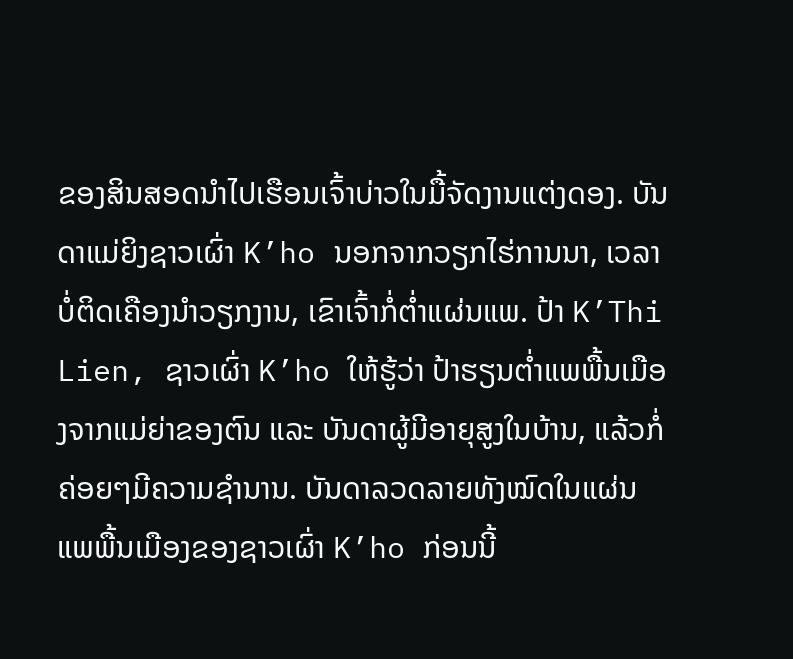ຂອງສິນສອດນໍາໄປເຮືອນເຈົ້າບ່າວໃນມື້ຈັດງານແຕ່ງດອງ. ບັນດາແມ່ຍິງຊາວເຜົ່າ K’ho ນອກຈາກວຽກໄຮ່ການນາ, ເວລາບໍ່ຕິດເຄືອງນຳວຽກງານ, ເຂົາເຈົ້າກໍ່ຕໍ່າແຜ່ນແພ. ປ້າ K’Thi Lien, ຊາວເຜົ່າ K’ho ໃຫ້ຮູ້ວ່າ ປ້າຮຽນຕໍ່າແພພື້ນເມືອງຈາກແມ່ຍ່າຂອງຕົນ ແລະ ບັນດາຜູ້ມີອາຍຸສູງໃນບ້ານ, ແລ້ວກໍ່ຄ່ອຍໆມີຄວາມຊຳນານ. ບັນດາລວດລາຍທັງໝົດໃນແຜ່ນແພພື້ນເມືອງຂອງຊາວເຜົ່າ K’ho ກ່ອນນີ້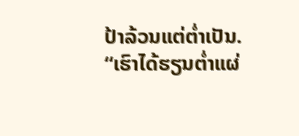ປ້າລ້ວນແຕ່ຕໍ່າເປັນ.
“ເຮົາໄດ້ຮຽນຕ່ຳແຜ່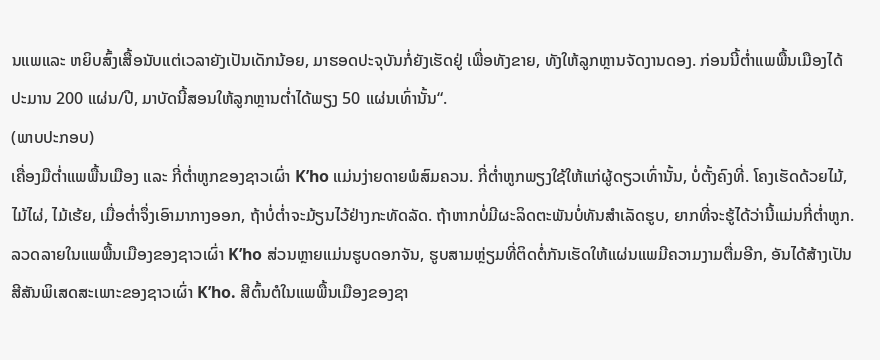ນແພແລະ ຫຍິບສົ້ງເສື້ອນັບແຕ່ເວລາຍັງເປັນເດັກນ້ອຍ, ມາຮອດປະຈຸບັນກໍ່ຍັງເຮັດຢູ່ ເພື່ອທັງຂາຍ, ທັງໃຫ້ລູກຫຼານຈັດງານດອງ. ກ່ອນນີ້ຕ່ຳແພພື້ນເມືອງໄດ້ປະມານ 200 ແຜ່ນ/ປີ, ມາບັດນີ້ສອນໃຫ້ລູກຫຼານຕ່ຳໄດ້ພຽງ 50 ແຜ່ນເທົ່ານັ້ນ“.
(ພາບປະກອບ)
ເຄື່ອງມືຕ່ຳແພພື້ນເມືອງ ແລະ ກີ່ຕ່ຳຫູກຂອງຊາວເຜົ່າ K’ho ແມ່ນງ່າຍດາຍພໍສົມຄວນ. ກີ່ຕ່ຳຫູກພຽງໃຊ້ໃຫ້ແກ່ຜູ້ດຽວເທົ່ານັ້ນ, ບໍ່ຕັ້ງຄົງທີ່. ໂຄງເຮັດດ້ວຍໄມ້, ໄມ້ໄຜ່, ໄມ້ເຮ້ຍ, ເມື່ອຕ່ຳຈຶ່ງເອົາມາກາງອອກ, ຖ້າບໍ່ຕ່ຳຈະມ້ຽນໄວ້ຢ່າງກະທັດລັດ. ຖ້າຫາກບໍ່ມີຜະລິດຕະພັນບໍ່ທັນສຳເລັດຮູບ, ຍາກທີ່ຈະຮູ້ໄດ້ວ່ານີ້ແມ່ນກີ່ຕ່ຳຫູກ. ລວດລາຍໃນແພພື້ນເມືອງຂອງຊາວເຜົ່າ K’ho ສ່ວນຫຼາຍແມ່ນຮູບດອກຈັນ, ຮູບສາມຫຼ່ຽມທີ່ຕິດຕໍ່ກັນເຮັດໃຫ້ແຜ່ນແພມີຄວາມງາມຕື່ມອີກ, ອັນໄດ້ສ້າງເປັນສີສັນພິເສດສະເພາະຂອງຊາວເຜົ່າ K’ho. ສີຕົ້ນຕໍໃນແພພື້ນເມືອງຂອງຊາ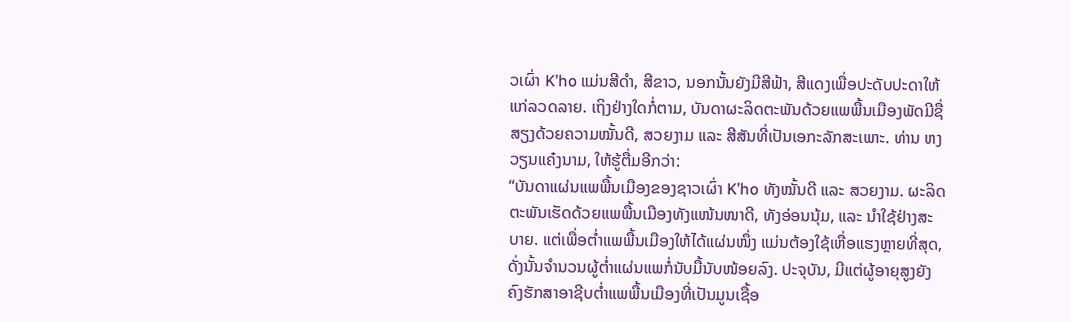ວເຜົ່າ K’ho ແມ່ນສີດຳ, ສີຂາວ, ນອກນັ້ນຍັງມີສີຟ້າ, ສີແດງເພື່ອປະດັບປະດາໃຫ້ແກ່ລວດລາຍ. ເຖິງຢ່າງໃດກໍ່ຕາມ, ບັນດາຜະລິດຕະພັນດ້ວຍແພພື້ນເມືອງພັດມີຊື່ສຽງດ້ວຍຄວາມໝັ້ນດີ, ສວຍງາມ ແລະ ສີສັນທີ່ເປັນເອກະລັກສະເພາະ. ທ່ານ ຫງວຽນແຄ໋ງນາມ, ໃຫ້ຮູ້ຕື່ມອີກວ່າ:
“ບັນດາແຜ່ນແພພື້ນເມືອງຂອງຊາວເຜົ່າ K’ho ທັງໝັ້ນດີ ແລະ ສວຍງາມ. ຜະລິດຕະພັນເຮັດດ້ວຍແພພື້ນເມືອງທັງແໜ້ນໜາດີ, ທັງອ່ອນນຸ້ມ, ແລະ ນຳໃຊ້ຢ່າງສະບາຍ. ແຕ່ເພື່ອຕ່ຳແພພື້ນເມືອງໃຫ້ໄດ້ແຜ່ນໜຶ່ງ ແມ່ນຕ້ອງໃຊ້ເຫື່ອແຮງຫຼາຍທີ່ສຸດ, ດັ່ງນັ້ນຈຳນວນຜູ້ຕ່ຳແຜ່ນແພກໍ່ນັບມື້ນັບໜ້ອຍລົງ. ປະຈຸບັນ, ມີແຕ່ຜູ້ອາຍຸສູງຍັງຄົງຮັກສາອາຊີບຕ່ຳແພພື້ນເມືອງທີ່ເປັນມູນເຊື້ອ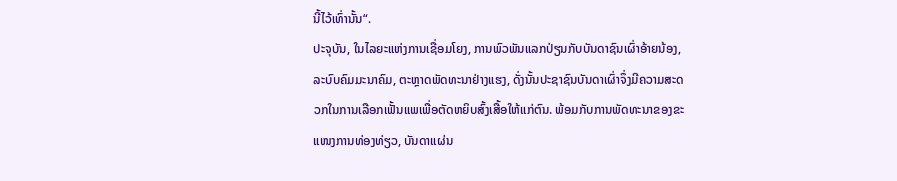ນີ້ໄວ້ເທົ່ານັ້ນ“.
ປະຈຸບັນ, ໃນໄລຍະແຫ່ງການເຊື່ອມໂຍງ, ການພົວພັນແລກປ່ຽນກັບບັນດາຊົນເຜົ່າອ້າຍນ້ອງ, ລະບົບຄົມມະນາຄົມ, ຕະຫຼາດພັດທະນາຢ່າງແຮງ, ດັ່ງນັ້ນປະຊາຊົນບັນດາເຜົ່າຈຶ່ງມີຄວາມສະດວກໃນການເລືອກເຟັ້ນແພເພື່ອຕັດຫຍິບສົ້ງເສື້ອໃຫ້ແກ່ຕົນ. ພ້ອມກັບການພັດທະນາຂອງຂະແໜງການທ່ອງທ່ຽວ, ບັນດາແຜ່ນ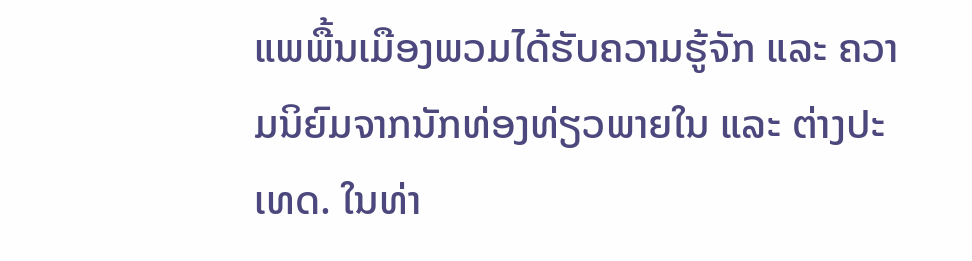ແພພື້ນເມືອງພວມໄດ້ຮັບຄວາມຮູ້ຈັກ ແລະ ຄວາມນິຍົມຈາກນັກທ່ອງທ່ຽວພາຍໃນ ແລະ ຕ່າງປະເທດ. ໃນທ່າ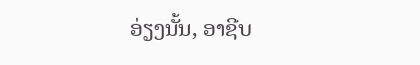ອ່ຽງນັ້ນ, ອາຊີບ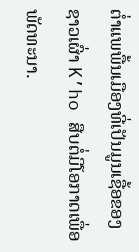ຕ່ຳແພພື້ນເມືອງທີ່ເປັນມູນເຊື້ອຂອງຊາວເຜົ່າ K’ho ສືບຕໍ່ມີໂອກາດເພື່ອພັດທະນາ.